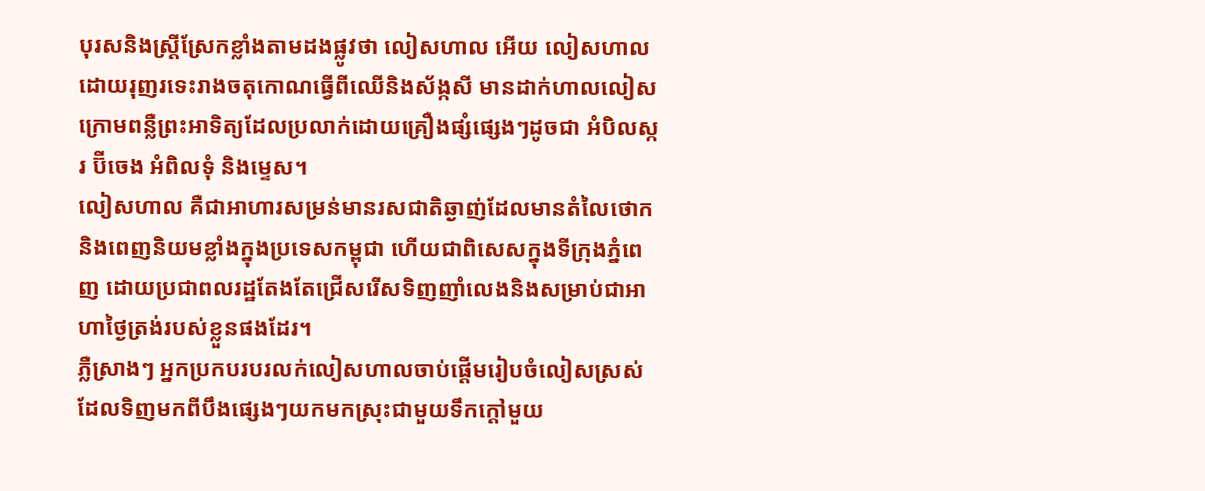បុរសនិងស្រ្តីស្រែកខ្លាំងតាមដងផ្លូវថា លៀសហាល អើយ លៀសហាល ដោយរុញរទេះរាងចតុកោណធ្វើពីឈើនិងស័ង្កសី មានដាក់ហាលលៀស ក្រោមពន្លឺព្រះអាទិត្យដែលប្រលាក់ដោយគ្រឿងផ្សំផ្សេងៗដូចជា អំបិលស្ករ ប៊ីចេង អំពិលទុំ និងម្ទេស។
លៀសហាល គឺជាអាហារសម្រន់មានរសជាតិឆ្ងាញ់ដែលមានតំលៃថោកនិងពេញនិយមខ្លាំងក្នុងប្រទេសកម្ពុជា ហើយជាពិសេសក្នុងទីក្រុងភ្នំពេញ ដោយប្រជាពលរដ្ឋតែងតែជ្រើសរើសទិញញាំលេងនិងសម្រាប់ជាអាហាថ្ងៃត្រង់របស់ខ្លួនផងដែរ។
ភ្លឺស្រាងៗ អ្នកប្រកបរបរលក់លៀសហាលចាប់ផ្តើមរៀបចំលៀសស្រស់ដែលទិញមកពីបឹងផ្សេងៗយកមកស្រុះជាមួយទឹកក្ដៅមួយ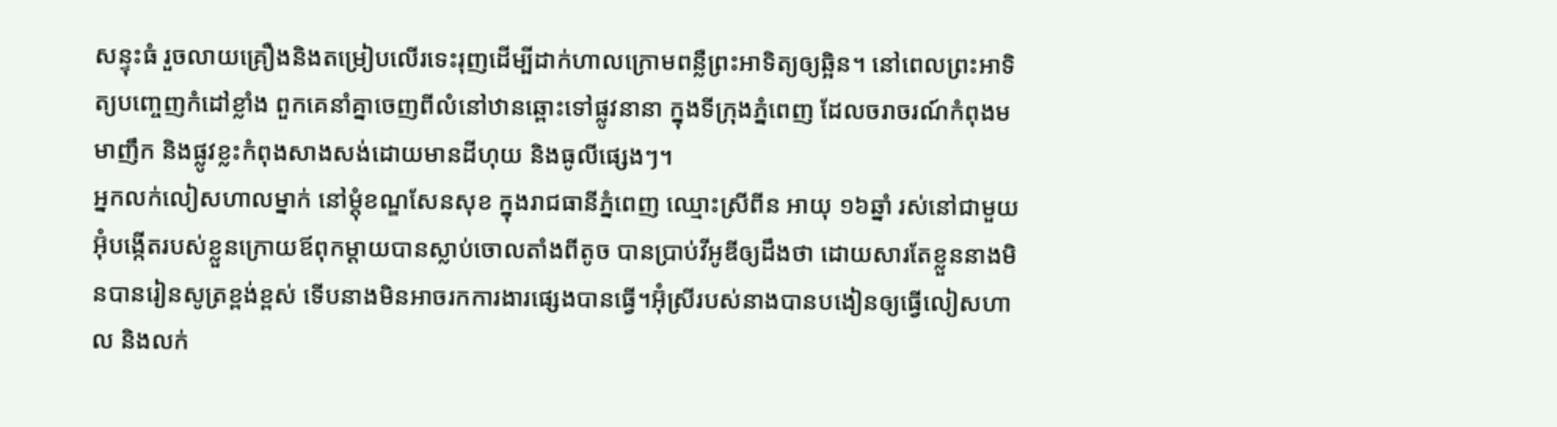សន្ទុះធំ រួចលាយគ្រឿងនិងតម្រៀបលើរទេះរុញដើម្បីដាក់ហាលក្រោមពន្លឺព្រះអាទិត្យឲ្យឆ្អិន។ នៅពេលព្រះអាទិត្យបញ្ចេញកំដៅខ្លាំង ពួកគេនាំគ្នាចេញពីលំនៅឋានឆ្ពោះទៅផ្លូវនានា ក្នុងទីក្រុងភ្នំពេញ ដែលចរាចរណ៍កំពុងមមាញឹក និងផ្លូវខ្លះកំពុងសាងសង់ដោយមានដីហុយ និងធូលីផ្សេងៗ។
អ្នកលក់លៀសហាលម្នាក់ នៅម្ដុំខណ្ឌសែនសុខ ក្នុងរាជធានីភ្នំពេញ ឈ្មោះស្រីពីន អាយុ ១៦ឆ្នាំ រស់នៅជាមួយអ៊ុំបង្កើតរបស់ខ្លួនក្រោយឪពុកម្ដាយបានស្លាប់ចោលតាំងពីតូច បានប្រាប់វីអូឌីឲ្យដឹងថា ដោយសារតែខ្លួននាងមិនបានរៀនសូត្រខ្ពង់ខ្ពស់ ទើបនាងមិនអាចរកការងារផ្សេងបានធ្វើ។អ៊ុំស្រីរបស់នាងបានបងៀនឲ្យធ្វើលៀសហាល និងលក់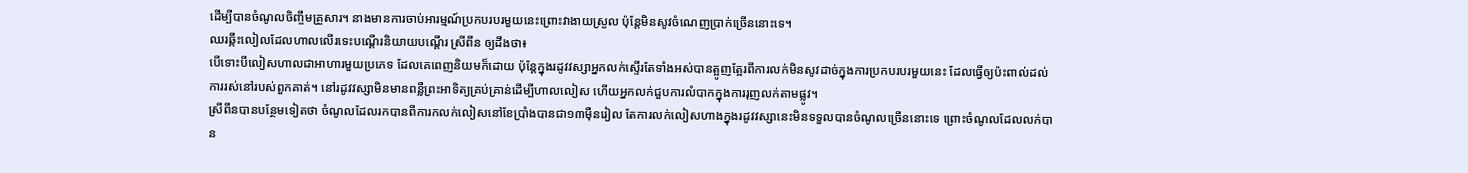ដើម្បីបានចំណូលចិញ្ចឹមគ្រួសារ។ នាងមានការចាប់អារម្មណ៍ប្រកបរបរមួយនេះព្រោះវាងាយស្រួល ប៉ុន្តែមិនសូវចំណេញប្រាក់ច្រើននោះទេ។
ឈរឆ្កឹះលៀលដែលហាលលើរទេះបណ្ដើរនិយាយបណ្ដើរ ស្រីពីន ឲ្យដឹងថា៖
បើទោះបីលៀសហាលជាអាហារមួយប្រភេទ ដែលគេពេញនិយមក៏ដោយ ប៉ុន្តែក្នុងរដូវវស្សាអ្នកលក់ស្ទើរតែទាំងអស់បានត្អូញត្អែរពីការលក់មិនសូវដាច់ក្នុងការប្រកបរបរមួយនេះ ដែលធ្វើឲ្យប៉ះពាល់ដល់ការរស់នៅរបស់ពួកគាត់។ នៅរដូវវស្សាមិនមានពន្លឺព្រះអាទិត្យគ្រប់គ្រាន់ដើម្បីហាលលៀស ហើយអ្នកលក់ជួបការលំបាកក្នុងការរុញលក់តាមផ្លូវ។
ស្រីពីនបានបន្ថែមទៀតថា ចំណូលដែលរកបានពីការកលក់លៀសនៅខែប្រាំងបានជា១៣ម៉ឺនរៀល តែការលក់លៀសហាងក្នុងរដូវវស្សានេះមិនទទួលបានចំណូលច្រើននោះទេ ព្រោះចំណូលដែលលក់បាន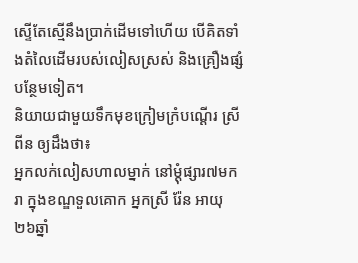ស្ទើតែស្មើនឹងប្រាក់ដើមទៅហើយ បើគិតទាំងតំលៃដើមរបស់លៀសស្រស់ និងគ្រឿងផ្សំបន្ថែមទៀត។
និយាយជាមួយទឹកមុខក្រៀមក្រំបណ្ដើរ ស្រីពីន ឲ្យដឹងថា៖
អ្នកលក់លៀសហាលម្នាក់ នៅម្ដុំផ្សារ៧មករា ក្នុងខណ្ឌទួលគោក អ្នកស្រី រ៉ែន អាយុ២៦ឆ្នាំ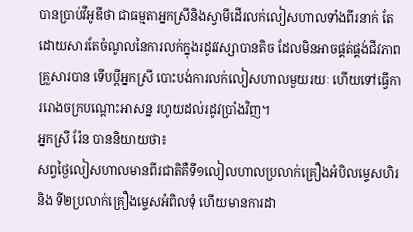បានប្រាប់វីអូឌីថា ជាធម្មតាអ្នកស្រីនិងស្វាមីដើរលក់លៀសហាលទាំងពីរនាក់ តែដោយសារតែចំណូលនៃការលក់ក្នុងរដូវវស្សាបានតិច ដែលមិនអាចផ្គត់ផ្គង់ជីវភាពគ្រួសារបាន ទើបប្ដីអ្នកស្រី បោះបង់ការលក់លៀសហាលមួយរយៈ ហើយទៅធ្វើការរោងចក្របណ្ដោះអាសន្ន រហូយដល់រដូវប្រាំងវិញ។
អ្នកស្រី រ៉ែន បាននិយាយថា៖
សព្វថ្ងៃលៀសហាលមានពីរជាតិគឺទី១លៀលហាលប្រលាក់គ្រឿងអំបិលម្ទេសហិរ និង ទី២ប្រលាក់គ្រឿងម្ទេសអំពិលទុំ ហើយមានការដា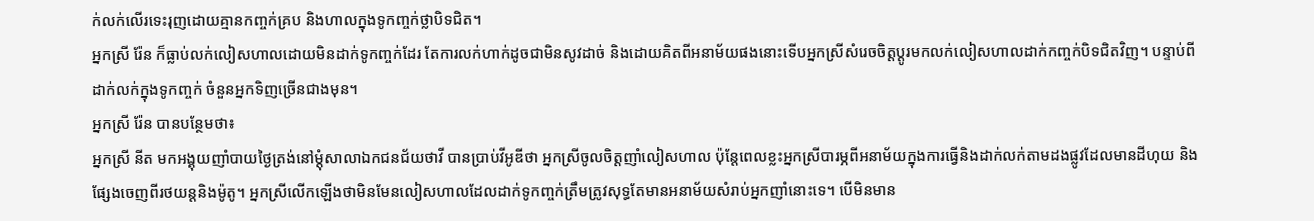ក់លក់លើរទេះរុញដោយគ្មានកញ្ចក់គ្រប និងហាលក្នុងទូកញ្ចក់ថ្លាបិទជិត។
អ្នកស្រី រ៉ែន ក៏ធ្លាប់លក់លៀសហាលដោយមិនដាក់ទូកញ្ចក់ដែរ តែការលក់ហាក់ដូចជាមិនសូវដាច់ និងដោយគិតពីអនាម័យផងនោះទើបអ្នកស្រីសំរេចចិត្តប្តូរមកលក់លៀសហាលដាក់កញ្ចក់បិទជិតវិញ។ បន្ទាប់ពីដាក់លក់ក្នុងទូកញ្ចក់ ចំនួនអ្នកទិញច្រើនជាងមុន។
អ្នកស្រី រ៉ែន បានបន្ថែមថា៖
អ្នកស្រី នីត មកអង្គុយញាំបាយថ្ងៃត្រង់នៅម្ដុំសាលាឯកជនជ័យថាវី បានប្រាប់វីអូឌីថា អ្នកស្រីចូលចិត្តញាំលៀសហាល ប៉ុន្តែពេលខ្លះអ្នកស្រីបារម្ភពីអនាម័យក្នុងការធ្វើនិងដាក់លក់តាមដងផ្លូវដែលមានដីហុយ និងផ្សែងចេញពីរថយន្តនិងម៉ូតូ។ អ្នកស្រីលើកឡើងថាមិនមែនលៀសហាលដែលដាក់ទូកញ្ចក់ត្រឹមត្រូវសុទ្ធតែមានអនាម័យសំរាប់អ្នកញាំនោះទេ។ បើមិនមាន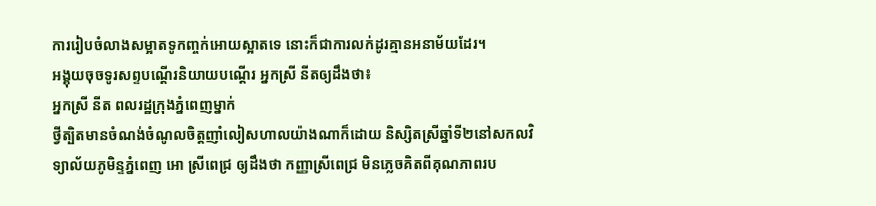ការរៀបចំលាងសម្អាតទូកញ្ចក់អោយស្អាតទេ នោះក៏ជាការលក់ដូរគ្មានអនាម័យដែរ។
អង្គុយចុចទូរសព្ទបណ្ដើរនិយាយបណ្ដើរ អ្នកស្រី នីតឲ្យដឹងថា៖
អ្នកស្រី នីត ពលរដ្ឋក្រុងភ្នំពេញម្នាក់
ថ្វីត្បិតមានចំណង់ចំណូលចិត្តញាំលៀសហាលយ៉ាងណាក៏ដោយ និស្សិតស្រីឆ្នាំទី២នៅសកលវិទ្យាល័យភូមិន្ទភ្នំពេញ អោ ស្រីពេជ្រ ឲ្យដឹងថា កញ្ញាស្រីពេជ្រ មិនភ្លេចគិតពីគុណភាពរប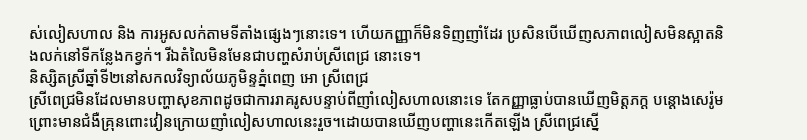ស់លៀសហាល និង ការអូសលក់តាមទីតាំងផ្សេងៗនោះទេ។ ហើយកញ្ញាក៏មិនទិញញាំដែរ ប្រសិនបើឃើញសភាពលៀសមិនស្អាតនិងលក់នៅទីកន្លែងកខ្វក់។ រីឯតំលៃមិនមែនជាបញ្ហសំរាប់ស្រីពេជ្រ នោះទេ។
និស្សិតស្រីឆ្នាំទី២នៅសកលវិទ្យាល័យភូមិន្ទភ្នំពេញ អោ ស្រីពេជ្រ
ស្រីពេជ្រមិនដែលមានបញ្ហាសុខភាពដូចជាការរាគរូសបន្ទាប់ពីញាំលៀសហាលនោះទេ តែកញ្ញាធ្លាប់បានឃើញមិត្តភក្ដ បន្ដោងសេរ៉ូមព្រោះមានជំងឺគ្រុនពោះវៀនក្រោយញាំលៀសហាលនេះរួច។ដោយបានឃើញបញ្ហានេះកើតឡើង ស្រីពេជ្រស្នើ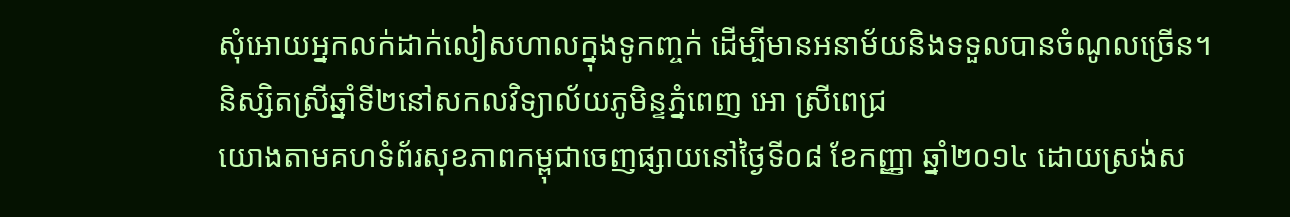សុំអោយអ្នកលក់ដាក់លៀសហាលក្នុងទូកញ្ចក់ ដើម្បីមានអនាម័យនិងទទួលបានចំណូលច្រើន។
និស្សិតស្រីឆ្នាំទី២នៅសកលវិទ្យាល័យភូមិន្ទភ្នំពេញ អោ ស្រីពេជ្រ
យោងតាមគហទំព័រសុខភាពកម្ពុជាចេញផ្សាយនៅថ្ងៃទី០៨ ខែកញ្ញា ឆ្នាំ២០១៤ ដោយស្រង់ស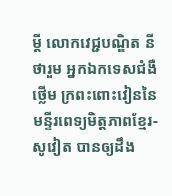ម្តី លោកវេជ្ជបណ្ឌិត នី ថារួម អ្នកឯកទេសជំងឺថ្លើម ក្រពះពោះវៀននៃមន្ទីរពេទ្យមិត្តភាពខ្មែរ- សូវៀត បានឲ្យដឹង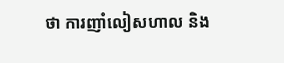ថា ការញាំលៀសហាល និង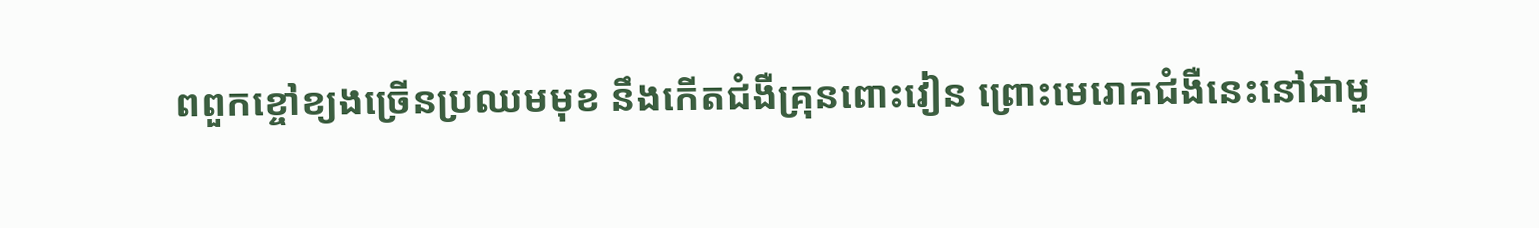ពពួកខ្ចៅខ្យងច្រើនប្រឈមមុខ នឹងកើតជំងឺគ្រុនពោះវៀន ព្រោះមេរោគជំងឺនេះនៅជាមួ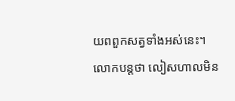យពពួកសត្វទាំងអស់នេះ។ លោកបន្តថា លៀសហាលមិន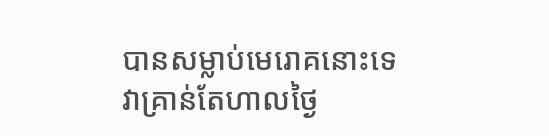បានសម្លាប់មេរោគនោះទេ វាគ្រាន់តែហាលថ្ងៃ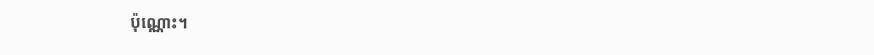ប៉ុណ្ណោះ។